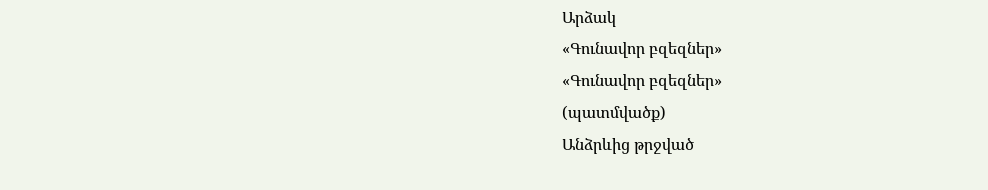Արձակ
«Գունավոր բզեզներ»
«Գունավոր բզեզներ»
(պատմվածք)
Անձրևից թրջված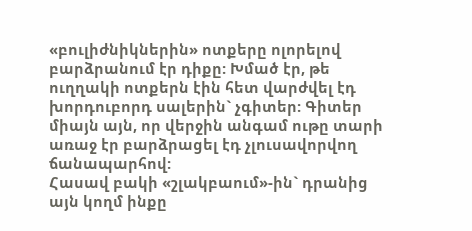«բուլիժնիկներին» ոտքերը ոլորելով բարձրանում էր դիքը: Խմած էր, թե ուղղակի ոտքերն էին հետ վարժվել էդ խորդուբորդ սալերին` չգիտեր: Գիտեր միայն այն, որ վերջին անգամ ութը տարի առաջ էր բարձրացել էդ չլուսավորվող ճանապարհով:
Հասավ բակի «շլակբաում»-ին` դրանից այն կողմ ինքը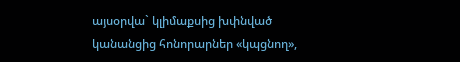այսօրվա` կլիմաքսից խփնված կանանցից հոնորարներ «կպցնող»,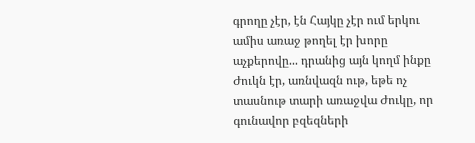գրողը չէր, էն Հայկը չէր ում երկու ամիս առաջ թողել էր խորը աչքերովը... դրանից այն կողմ ինքը Ժուկն էր, առնվազն ութ, եթե ոչ տասնութ տարի առաջվա Ժուկը, որ գունավոր բզեզների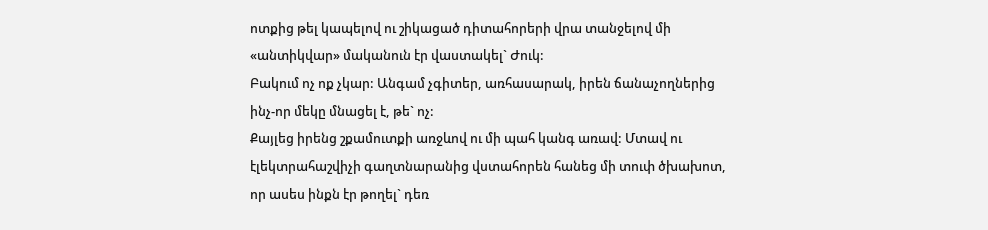ոտքից թել կապելով ու շիկացած դիտահորերի վրա տանջելով մի «անտիկվար» մականուն էր վաստակել` Ժուկ:
Բակում ոչ ոք չկար: Անգամ չգիտեր, առհասարակ, իրեն ճանաչողներից ինչ-որ մեկը մնացել է, թե` ոչ:
Քայլեց իրենց շքամուտքի առջևով ու մի պահ կանգ առավ: Մտավ ու էլեկտրահաշվիչի գաղտնարանից վստահորեն հանեց մի տուփ ծխախոտ, որ ասես ինքն էր թողել` դեռ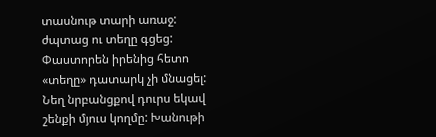տասնութ տարի առաջ: ժպտաց ու տեղը գցեց: Փաստորեն իրենից հետո «տեղը» դատարկ չի մնացել:
Նեղ նրբանցքով դուրս եկավ շենքի մյուս կողմը: Խանութի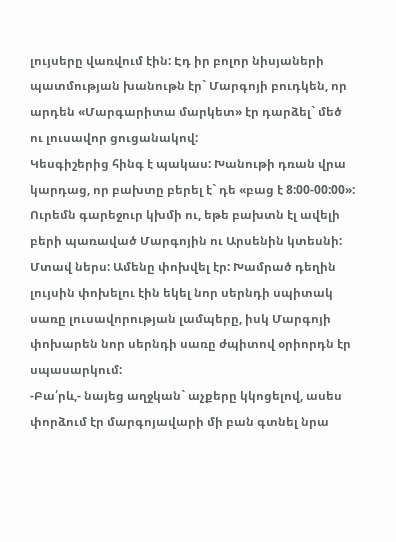լույսերը վառվում էին: Էդ իր բոլոր նիսյաների պատմության խանութն էր` Մարգոյի բուդկեն, որ արդեն «Մարգարիտա մարկետ» էր դարձել` մեծ ու լուսավոր ցուցանակով:
Կեսգիշերից հինգ է պակաս: Խանութի դռան վրա կարդաց, որ բախտը բերել է` դե «բաց է 8:00-00:00»: Ուրեմն գարեջուր կխմի ու, եթե բախտն էլ ավելի բերի պառաված Մարգոյին ու Արսենին կտեսնի:
Մտավ ներս: Ամենը փոխվել էր: Խամրած դեղին լույսին փոխելու էին եկել նոր սերնդի սպիտակ սառը լուսավորության լամպերը, իսկ Մարգոյի փոխարեն նոր սերնդի սառը ժպիտով օրիորդն էր սպասարկում:
-Բա՛րև,- նայեց աղջկան` աչքերը կկոցելով, ասես փորձում էր մարգոյավարի մի բան գտնել նրա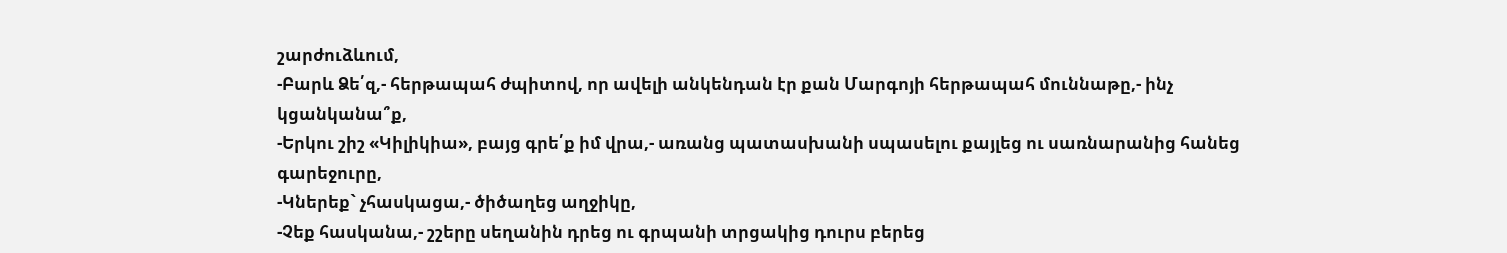շարժուձևում,
-Բարև Ձե՛զ,- հերթապահ ժպիտով, որ ավելի անկենդան էր քան Մարգոյի հերթապահ մուննաթը,- ինչ կցանկանա՞ք,
-Երկու շիշ «Կիլիկիա», բայց գրե՛ք իմ վրա,- առանց պատասխանի սպասելու քայլեց ու սառնարանից հանեց գարեջուրը,
-Կներեք` չհասկացա,- ծիծաղեց աղջիկը,
-Չեք հասկանա,- շշերը սեղանին դրեց ու գրպանի տրցակից դուրս բերեց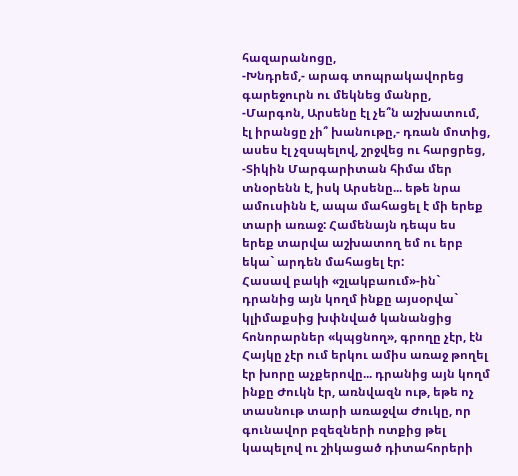հազարանոցը,
-Խնդրեմ,- արագ տոպրակավորեց գարեջուրն ու մեկնեց մանրը,
-Մարգոն, Արսենը էլ չե՞ն աշխատում, էլ իրանցը չի՞ խանութը,- դռան մոտից, ասես էլ չզսպելով, շրջվեց ու հարցրեց,
-Տիկին Մարգարիտան հիմա մեր տնօրենն է, իսկ Արսենը... եթե նրա ամուսինն է, ապա մահացել է մի երեք տարի առաջ: Համենայն դեպս ես երեք տարվա աշխատող եմ ու երբ եկա` արդեն մահացել էր:
Հասավ բակի «շլակբաում»-ին` դրանից այն կողմ ինքը այսօրվա` կլիմաքսից խփնված կանանցից հոնորարներ «կպցնող», գրողը չէր, էն Հայկը չէր ում երկու ամիս առաջ թողել էր խորը աչքերովը... դրանից այն կողմ ինքը Ժուկն էր, առնվազն ութ, եթե ոչ տասնութ տարի առաջվա Ժուկը, որ գունավոր բզեզների ոտքից թել կապելով ու շիկացած դիտահորերի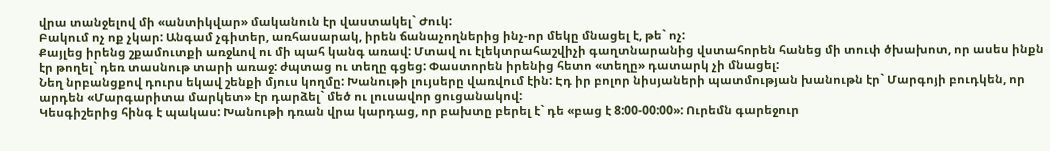վրա տանջելով մի «անտիկվար» մականուն էր վաստակել` Ժուկ:
Բակում ոչ ոք չկար: Անգամ չգիտեր, առհասարակ, իրեն ճանաչողներից ինչ-որ մեկը մնացել է, թե` ոչ:
Քայլեց իրենց շքամուտքի առջևով ու մի պահ կանգ առավ: Մտավ ու էլեկտրահաշվիչի գաղտնարանից վստահորեն հանեց մի տուփ ծխախոտ, որ ասես ինքն էր թողել` դեռ տասնութ տարի առաջ: ժպտաց ու տեղը գցեց: Փաստորեն իրենից հետո «տեղը» դատարկ չի մնացել:
Նեղ նրբանցքով դուրս եկավ շենքի մյուս կողմը: Խանութի լույսերը վառվում էին: Էդ իր բոլոր նիսյաների պատմության խանութն էր` Մարգոյի բուդկեն, որ արդեն «Մարգարիտա մարկետ» էր դարձել` մեծ ու լուսավոր ցուցանակով:
Կեսգիշերից հինգ է պակաս: Խանութի դռան վրա կարդաց, որ բախտը բերել է` դե «բաց է 8:00-00:00»: Ուրեմն գարեջուր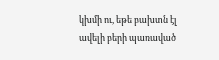կխմի ու, եթե բախտն էլ ավելի բերի պառաված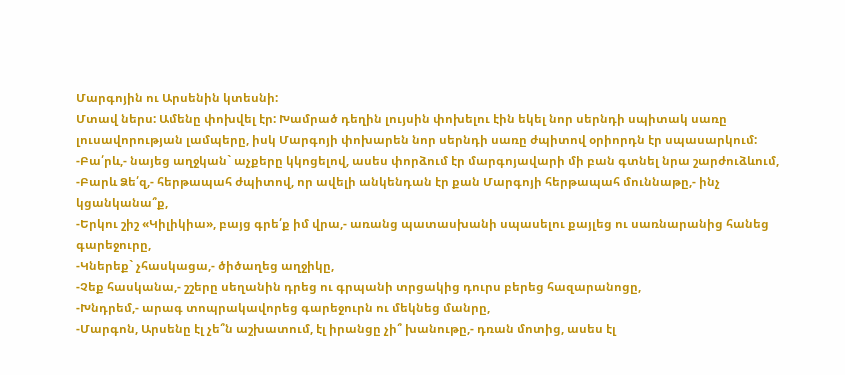Մարգոյին ու Արսենին կտեսնի:
Մտավ ներս: Ամենը փոխվել էր: Խամրած դեղին լույսին փոխելու էին եկել նոր սերնդի սպիտակ սառը լուսավորության լամպերը, իսկ Մարգոյի փոխարեն նոր սերնդի սառը ժպիտով օրիորդն էր սպասարկում:
-Բա՛րև,- նայեց աղջկան` աչքերը կկոցելով, ասես փորձում էր մարգոյավարի մի բան գտնել նրա շարժուձևում,
-Բարև Ձե՛զ,- հերթապահ ժպիտով, որ ավելի անկենդան էր քան Մարգոյի հերթապահ մուննաթը,- ինչ կցանկանա՞ք,
-Երկու շիշ «Կիլիկիա», բայց գրե՛ք իմ վրա,- առանց պատասխանի սպասելու քայլեց ու սառնարանից հանեց գարեջուրը,
-Կներեք` չհասկացա,- ծիծաղեց աղջիկը,
-Չեք հասկանա,- շշերը սեղանին դրեց ու գրպանի տրցակից դուրս բերեց հազարանոցը,
-Խնդրեմ,- արագ տոպրակավորեց գարեջուրն ու մեկնեց մանրը,
-Մարգոն, Արսենը էլ չե՞ն աշխատում, էլ իրանցը չի՞ խանութը,- դռան մոտից, ասես էլ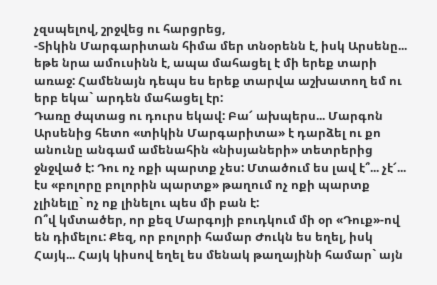չզսպելով, շրջվեց ու հարցրեց,
-Տիկին Մարգարիտան հիմա մեր տնօրենն է, իսկ Արսենը... եթե նրա ամուսինն է, ապա մահացել է մի երեք տարի առաջ: Համենայն դեպս ես երեք տարվա աշխատող եմ ու երբ եկա` արդեն մահացել էր:
Դառը ժպտաց ու դուրս եկավ: Բա՜ ախպերս... Մարգոն Արսենից հետո «տիկին Մարգարիտա» է դարձել ու քո անունը անգամ ամենահին «նիսյաների» տետրերից ջնջված է: Դու ոչ ոքի պարտք չես: Մտածում ես լավ է՞... չէ՜... էս «բոլորը բոլորին պարտք» թաղում ոչ ոքի պարտք չլինելը` ոչ ոք լինելու պես մի բան է:
Ո՞վ կմտածեր, որ քեզ Մարգոյի բուդկում մի օր «Դուք»-ով են դիմելու: Քեզ, որ բոլորի համար Ժուկն ես եղել, իսկ Հայկ... Հայկ կիսով եղել ես մենակ թաղայինի համար` այն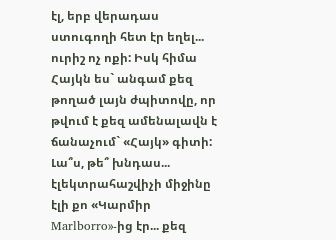էլ, երբ վերադաս ստուգողի հետ էր եղել... ուրիշ ոչ ոքի: Իսկ հիմա Հայկն ես` անգամ քեզ թողած լայն ժպիտովը, որ թվում է քեզ ամենալավն է ճանաչում` «Հայկ» գիտի:
Լա՞ս, թե՞ խնդաս... էլեկտրահաշվիչի միջինը էլի քո «Կարմիր Marlborro»-ից էր... քեզ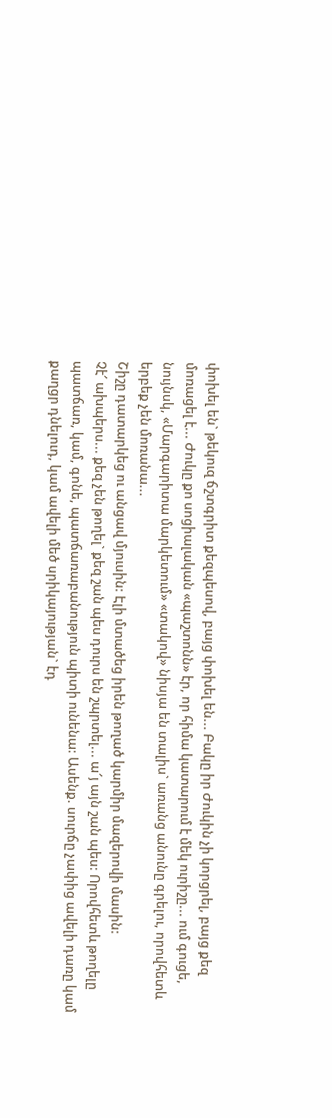փոխել են` թեկուզ ճշտգրիտ քեզպեսով, բայց փոխել են... Բակը իր Ժուկին չի կորցրել, բայց քեզ մոռացել է... Ժուկը քո սոցիալական «պաշտոնն» էր, որ հիմա կատարում է մեկ ուրիշը... ում գուցե, նույնսկ, «Մարգարիտա մարկետում» «տակով» նիսյա են տալիս` առանց անունը գրելու, որովհետև երբեք չեն մոռանա...
Շիշը դատարկեց ու անցավ մյուսին: Էլի մտածեց իրեն թողած կարմիր մազերովի մասին:
Չէ՜ ախպերս... քեզ չեն թողել` քեզ շան պես դուրս են շպրտել... ա՜յ այն շան պես: Որովհետև թողելը պատճառ, կամ, գոնե, պատճառաբանություն պիտի ունենա: Ասենք. սուրճը չափից ավելի դառը կամ քաղցր դնելուդ, կամ ավելի մեծ սրիկայության` էդ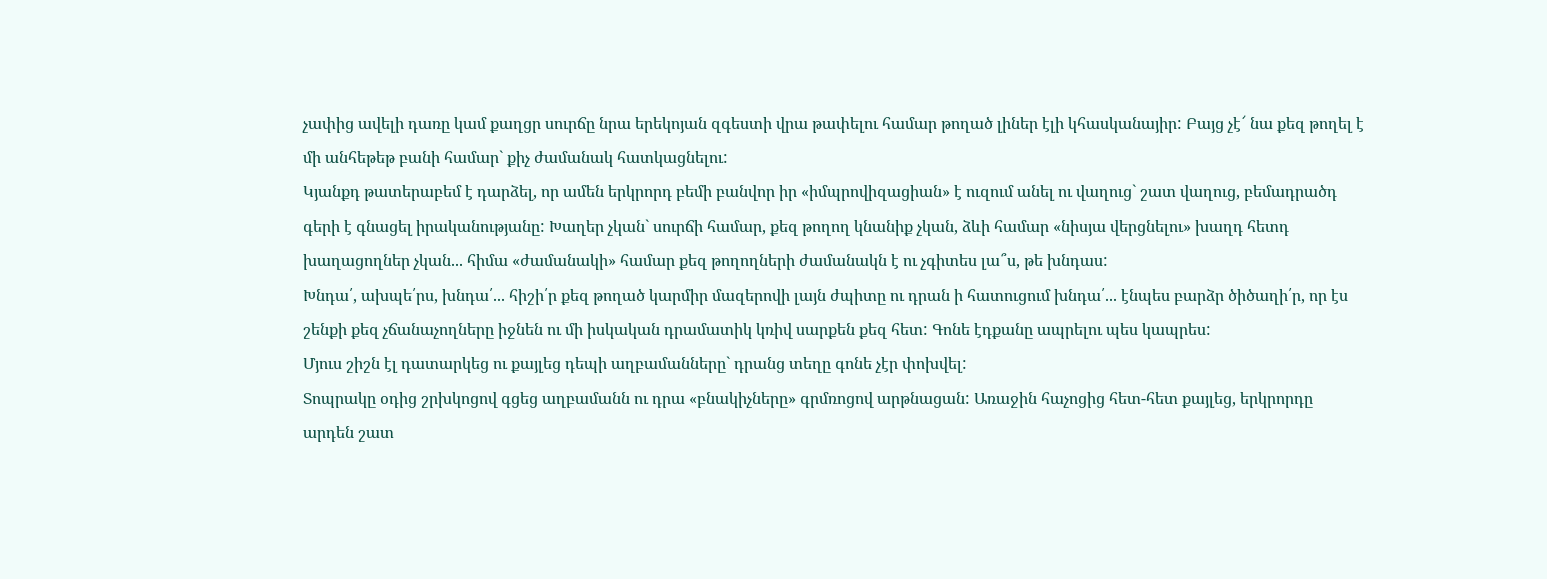չափից ավելի դառը կամ քաղցր սուրճը նրա երեկոյան զգեստի վրա թափելու համար թողած լիներ էլի կհասկանայիր: Բայց չէ՜ նա քեզ թողել է մի անհեթեթ բանի համար` քիչ ժամանակ հատկացնելու:
Կյանքդ թատերաբեմ է դարձել, որ ամեն երկրորդ բեմի բանվոր իր «իմպրովիզացիան» է ուզում անել ու վաղուց` շատ վաղուց, բեմադրածդ գերի է գնացել իրականությանը: Խաղեր չկան` սուրճի համար, քեզ թողող կնանիք չկան, ձևի համար «նիսյա վերցնելու» խաղդ հետդ խաղացողներ չկան... հիմա «ժամանակի» համար քեզ թողողների ժամանակն է ու չգիտես լա՞ս, թե խնդաս:
Խնդա՛, ախպե՛րս, խնդա՛... հիշի՛ր քեզ թողած կարմիր մազերովի լայն ժպիտը ու դրան ի հատուցում խնդա՛... էնպես բարձր ծիծաղի՛ր, որ էս շենքի քեզ չճանաչողները իջնեն ու մի իսկական դրամատիկ կռիվ սարքեն քեզ հետ: Գոնե էդքանը ապրելու պես կապրես:
Մյուս շիշն էլ դատարկեց ու քայլեց դեպի աղբամանները` դրանց տեղը գոնե չէր փոխվել:
Տոպրակը օդից շրխկոցով գցեց աղբամանն ու դրա «բնակիչները» գրմռոցով արթնացան: Առաջին հաչոցից հետ-հետ քայլեց, երկրորդը արդեն շատ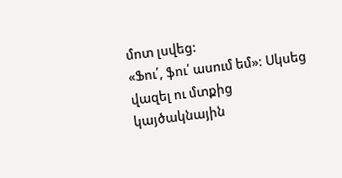մոտ լսվեց:
«Ֆու՛, ֆու՛ ասում եմ»: Սկսեց վազել ու մտքից կայծակնային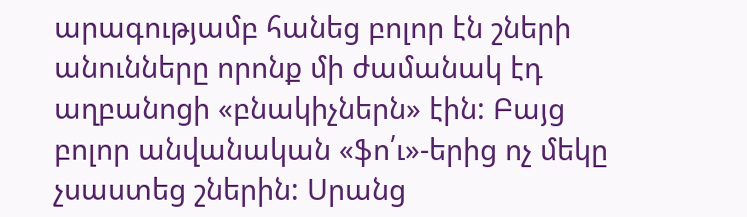արագությամբ հանեց բոլոր էն շների անունները որոնք մի ժամանակ էդ աղբանոցի «բնակիչներն» էին: Բայց բոլոր անվանական «ֆո՛ւ»-երից ոչ մեկը չսաստեց շներին: Սրանց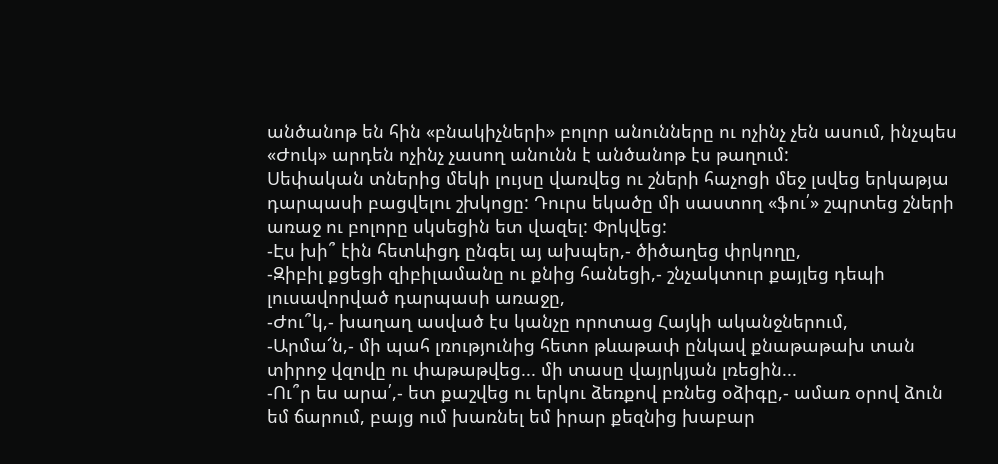անծանոթ են հին «բնակիչների» բոլոր անունները ու ոչինչ չեն ասում, ինչպես «Ժուկ» արդեն ոչինչ չասող անունն է անծանոթ էս թաղում:
Սեփական տներից մեկի լույսը վառվեց ու շների հաչոցի մեջ լսվեց երկաթյա դարպասի բացվելու շխկոցը: Դուրս եկածը մի սաստող «ֆու՛» շպրտեց շների առաջ ու բոլորը սկսեցին ետ վազել: Փրկվեց:
-Էս խի՞ էին հետևիցդ ընգել այ ախպեր,- ծիծաղեց փրկողը,
-Զիբիլ քցեցի զիբիլամանը ու քնից հանեցի,- շնչակտուր քայլեց դեպի լուսավորված դարպասի առաջը,
-Ժու՞կ,- խաղաղ ասված էս կանչը որոտաց Հայկի ականջներում,
-Արմա՜ն,- մի պահ լռությունից հետո թևաթափ ընկավ քնաթաթախ տան տիրոջ վզովը ու փաթաթվեց... մի տասը վայրկյան լռեցին...
-Ու՞ր ես արա՛,- ետ քաշվեց ու երկու ձեռքով բռնեց օձիգը,- ամառ օրով ձուն եմ ճարում, բայց ում խառնել եմ իրար քեզնից խաբար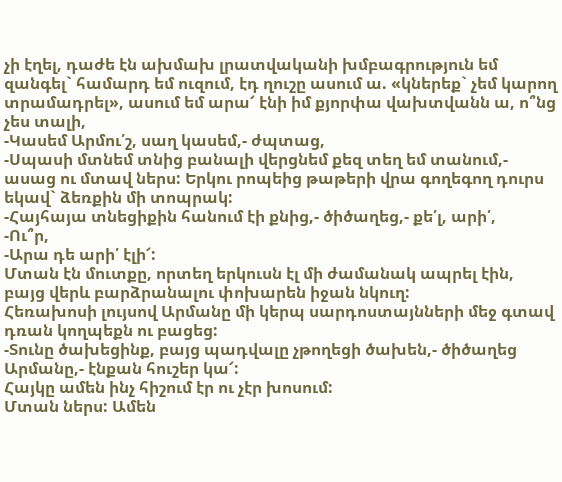չի էղել, դաժե էն ախմախ լրատվականի խմբագրություն եմ զանգել` համարդ եմ ուզում, էդ ղուշը ասում ա. «կներեք` չեմ կարող տրամադրել», ասում եմ արա՜ էնի իմ քյորփա վախտվանն ա, ո՞նց չես տալի,
-Կասեմ Արմու՛շ, սաղ կասեմ,- ժպտաց,
-Սպասի մտնեմ տնից բանալի վերցնեմ քեզ տեղ եմ տանում,- ասաց ու մտավ ներս: Երկու րոպեից թաթերի վրա գողեգող դուրս եկավ` ձեռքին մի տոպրակ:
-Հայհայա տնեցիքին հանում էի քնից,- ծիծաղեց,- քե՛լ, արի՛,
-Ու՞ր,
-Արա դե արի՛ էլի՜:
Մտան էն մուտքը, որտեղ երկուսն էլ մի ժամանակ ապրել էին, բայց վերև բարձրանալու փոխարեն իջան նկուղ:
Հեռախոսի լույսով Արմանը մի կերպ սարդոստայնների մեջ գտավ դռան կողպեքն ու բացեց:
-Տունը ծախեցինք, բայց պադվալը չթողեցի ծախեն,- ծիծաղեց Արմանը,- էնքան հուշեր կա՜:
Հայկը ամեն ինչ հիշում էր ու չէր խոսում:
Մտան ներս: Ամեն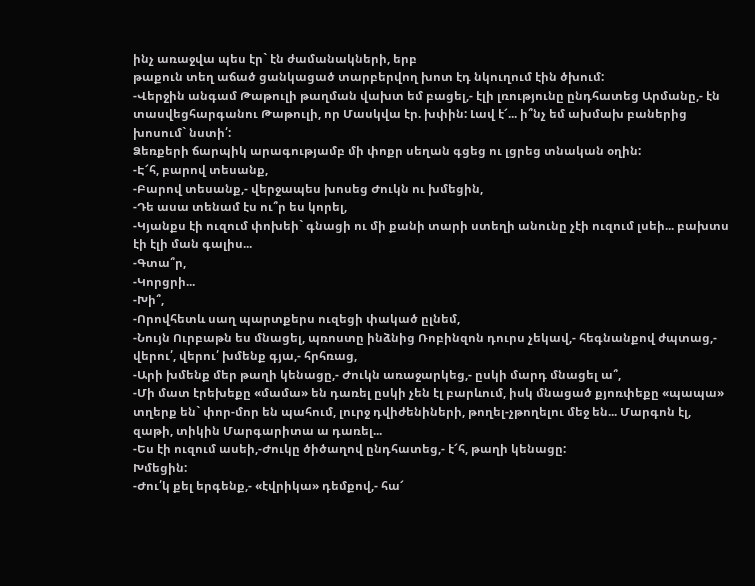ինչ առաջվա պես էր` էն ժամանակների, երբ
թաքուն տեղ աճած ցանկացած տարբերվող խոտ էդ նկուղում էին ծխում:
-Վերջին անգամ Թաթուլի թաղման վախտ եմ բացել,- էլի լռությունը ընդհատեց Արմանը,- էն տասվեցհարգանու Թաթուլի, որ Մասկվա էր. խփին: Լավ է՜... ի՞նչ եմ ախմախ բաներից խոսում` նստի՛:
Ձեռքերի ճարպիկ արագությամբ մի փոքր սեղան գցեց ու լցրեց տնական օղին:
-Է՜հ, բարով տեսանք,
-Բարով տեսանք,- վերջապես խոսեց Ժուկն ու խմեցին,
-Դե ասա տենամ էս ու՞ր ես կորել,
-Կյանքս էի ուզում փոխեի` գնացի ու մի քանի տարի ստեղի անունը չէի ուզում լսեի... բախտս էի էլի ման գալիս...
-Գտա՞ր,
-Կորցրի...
-Խի՞,
-Որովհետև սաղ պարտքերս ուզեցի փակած ըլնեմ,
-Նույն Ուրբաթն ես մնացել, պռոստը ինձնից Ռոբինզոն դուրս չեկավ,- հեգնանքով ժպտաց,- վերու՛, վերու՛ խմենք գյա,- հրհռաց,
-Արի խմենք մեր թաղի կենացը,- Ժուկն առաջարկեց,- ըսկի մարդ մնացել ա՞,
-Մի մատ էրեխեքը «մամա» են դառել ըսկի չեն էլ բարևում, իսկ մնացած քյոռփեքը «պապա» տղերք են` փոր-մոր են պահում, լուրջ դվիժենիների, թողել-չթողելու մեջ են... Մարգոն էլ, զաթի, տիկին Մարգարիտա ա դառել...
-Ես էի ուզում ասեի,-Ժուկը ծիծաղով ընդհատեց,- է՜հ, թաղի կենացը:
Խմեցին:
-Ժու՛կ քել երգենք,- «էվրիկա» դեմքով,- հա՜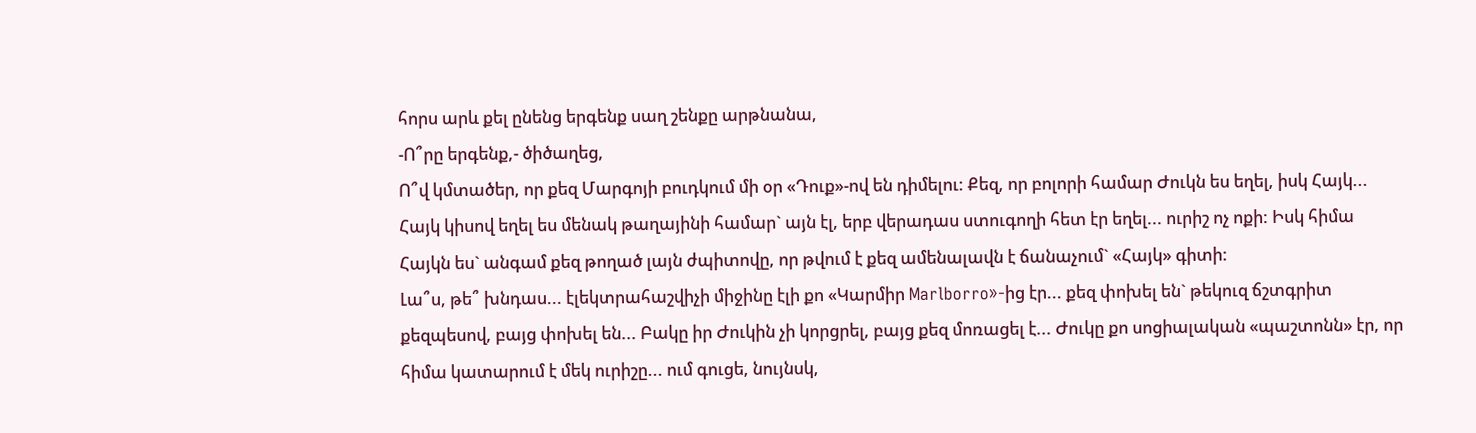հորս արև քել ընենց երգենք սաղ շենքը արթնանա,
-Ո՞րը երգենք,- ծիծաղեց,
Ո՞վ կմտածեր, որ քեզ Մարգոյի բուդկում մի օր «Դուք»-ով են դիմելու: Քեզ, որ բոլորի համար Ժուկն ես եղել, իսկ Հայկ... Հայկ կիսով եղել ես մենակ թաղայինի համար` այն էլ, երբ վերադաս ստուգողի հետ էր եղել... ուրիշ ոչ ոքի: Իսկ հիմա Հայկն ես` անգամ քեզ թողած լայն ժպիտովը, որ թվում է քեզ ամենալավն է ճանաչում` «Հայկ» գիտի:
Լա՞ս, թե՞ խնդաս... էլեկտրահաշվիչի միջինը էլի քո «Կարմիր Marlborro»-ից էր... քեզ փոխել են` թեկուզ ճշտգրիտ քեզպեսով, բայց փոխել են... Բակը իր Ժուկին չի կորցրել, բայց քեզ մոռացել է... Ժուկը քո սոցիալական «պաշտոնն» էր, որ հիմա կատարում է մեկ ուրիշը... ում գուցե, նույնսկ,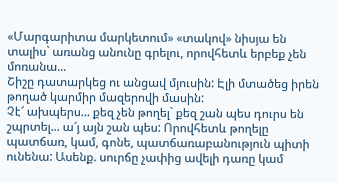«Մարգարիտա մարկետում» «տակով» նիսյա են տալիս` առանց անունը գրելու, որովհետև երբեք չեն մոռանա...
Շիշը դատարկեց ու անցավ մյուսին: Էլի մտածեց իրեն թողած կարմիր մազերովի մասին:
Չէ՜ ախպերս... քեզ չեն թողել` քեզ շան պես դուրս են շպրտել... ա՜յ այն շան պես: Որովհետև թողելը պատճառ, կամ, գոնե, պատճառաբանություն պիտի ունենա: Ասենք. սուրճը չափից ավելի դառը կամ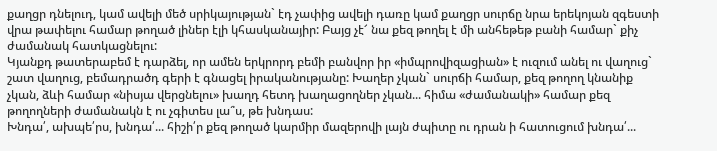քաղցր դնելուդ, կամ ավելի մեծ սրիկայության` էդ չափից ավելի դառը կամ քաղցր սուրճը նրա երեկոյան զգեստի վրա թափելու համար թողած լիներ էլի կհասկանայիր: Բայց չէ՜ նա քեզ թողել է մի անհեթեթ բանի համար` քիչ ժամանակ հատկացնելու:
Կյանքդ թատերաբեմ է դարձել, որ ամեն երկրորդ բեմի բանվոր իր «իմպրովիզացիան» է ուզում անել ու վաղուց` շատ վաղուց, բեմադրածդ գերի է գնացել իրականությանը: Խաղեր չկան` սուրճի համար, քեզ թողող կնանիք չկան, ձևի համար «նիսյա վերցնելու» խաղդ հետդ խաղացողներ չկան... հիմա «ժամանակի» համար քեզ թողողների ժամանակն է ու չգիտես լա՞ս, թե խնդաս:
Խնդա՛, ախպե՛րս, խնդա՛... հիշի՛ր քեզ թողած կարմիր մազերովի լայն ժպիտը ու դրան ի հատուցում խնդա՛...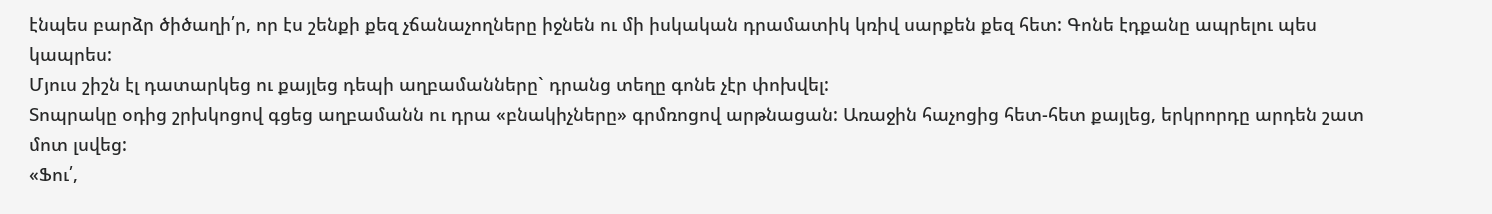էնպես բարձր ծիծաղի՛ր, որ էս շենքի քեզ չճանաչողները իջնեն ու մի իսկական դրամատիկ կռիվ սարքեն քեզ հետ: Գոնե էդքանը ապրելու պես կապրես:
Մյուս շիշն էլ դատարկեց ու քայլեց դեպի աղբամանները` դրանց տեղը գոնե չէր փոխվել:
Տոպրակը օդից շրխկոցով գցեց աղբամանն ու դրա «բնակիչները» գրմռոցով արթնացան: Առաջին հաչոցից հետ-հետ քայլեց, երկրորդը արդեն շատ մոտ լսվեց:
«Ֆու՛,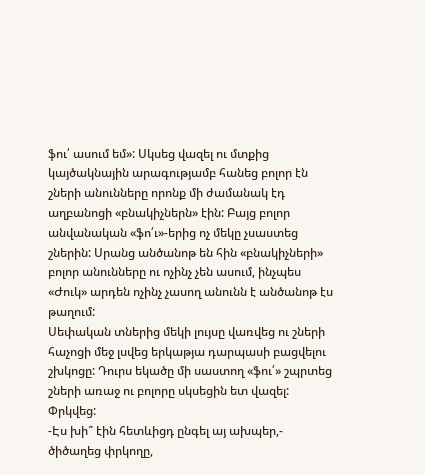ֆու՛ ասում եմ»: Սկսեց վազել ու մտքից կայծակնային արագությամբ հանեց բոլոր էն շների անունները որոնք մի ժամանակ էդ աղբանոցի «բնակիչներն» էին: Բայց բոլոր անվանական «ֆո՛ւ»-երից ոչ մեկը չսաստեց շներին: Սրանց անծանոթ են հին «բնակիչների» բոլոր անունները ու ոչինչ չեն ասում, ինչպես «Ժուկ» արդեն ոչինչ չասող անունն է անծանոթ էս թաղում:
Սեփական տներից մեկի լույսը վառվեց ու շների հաչոցի մեջ լսվեց երկաթյա դարպասի բացվելու շխկոցը: Դուրս եկածը մի սաստող «ֆու՛» շպրտեց շների առաջ ու բոլորը սկսեցին ետ վազել: Փրկվեց:
-Էս խի՞ էին հետևիցդ ընգել այ ախպեր,- ծիծաղեց փրկողը,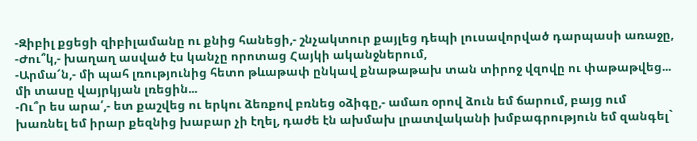-Զիբիլ քցեցի զիբիլամանը ու քնից հանեցի,- շնչակտուր քայլեց դեպի լուսավորված դարպասի առաջը,
-Ժու՞կ,- խաղաղ ասված էս կանչը որոտաց Հայկի ականջներում,
-Արմա՜ն,- մի պահ լռությունից հետո թևաթափ ընկավ քնաթաթախ տան տիրոջ վզովը ու փաթաթվեց... մի տասը վայրկյան լռեցին...
-Ու՞ր ես արա՛,- ետ քաշվեց ու երկու ձեռքով բռնեց օձիգը,- ամառ օրով ձուն եմ ճարում, բայց ում խառնել եմ իրար քեզնից խաբար չի էղել, դաժե էն ախմախ լրատվականի խմբագրություն եմ զանգել`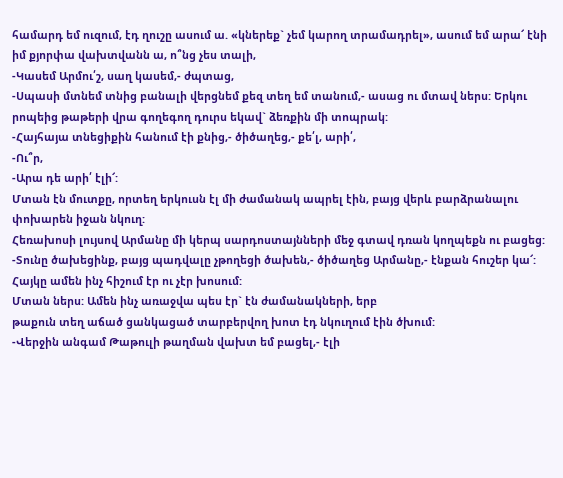համարդ եմ ուզում, էդ ղուշը ասում ա. «կներեք` չեմ կարող տրամադրել», ասում եմ արա՜ էնի իմ քյորփա վախտվանն ա, ո՞նց չես տալի,
-Կասեմ Արմու՛շ, սաղ կասեմ,- ժպտաց,
-Սպասի մտնեմ տնից բանալի վերցնեմ քեզ տեղ եմ տանում,- ասաց ու մտավ ներս: Երկու րոպեից թաթերի վրա գողեգող դուրս եկավ` ձեռքին մի տոպրակ:
-Հայհայա տնեցիքին հանում էի քնից,- ծիծաղեց,- քե՛լ, արի՛,
-Ու՞ր,
-Արա դե արի՛ էլի՜:
Մտան էն մուտքը, որտեղ երկուսն էլ մի ժամանակ ապրել էին, բայց վերև բարձրանալու փոխարեն իջան նկուղ:
Հեռախոսի լույսով Արմանը մի կերպ սարդոստայնների մեջ գտավ դռան կողպեքն ու բացեց:
-Տունը ծախեցինք, բայց պադվալը չթողեցի ծախեն,- ծիծաղեց Արմանը,- էնքան հուշեր կա՜:
Հայկը ամեն ինչ հիշում էր ու չէր խոսում:
Մտան ներս: Ամեն ինչ առաջվա պես էր` էն ժամանակների, երբ
թաքուն տեղ աճած ցանկացած տարբերվող խոտ էդ նկուղում էին ծխում:
-Վերջին անգամ Թաթուլի թաղման վախտ եմ բացել,- էլի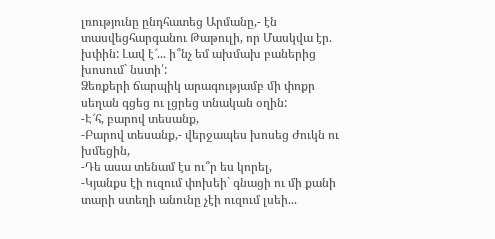լռությունը ընդհատեց Արմանը,- էն տասվեցհարգանու Թաթուլի, որ Մասկվա էր. խփին: Լավ է՜... ի՞նչ եմ ախմախ բաներից խոսում` նստի՛:
Ձեռքերի ճարպիկ արագությամբ մի փոքր սեղան գցեց ու լցրեց տնական օղին:
-Է՜հ, բարով տեսանք,
-Բարով տեսանք,- վերջապես խոսեց Ժուկն ու խմեցին,
-Դե ասա տենամ էս ու՞ր ես կորել,
-Կյանքս էի ուզում փոխեի` գնացի ու մի քանի տարի ստեղի անունը չէի ուզում լսեի...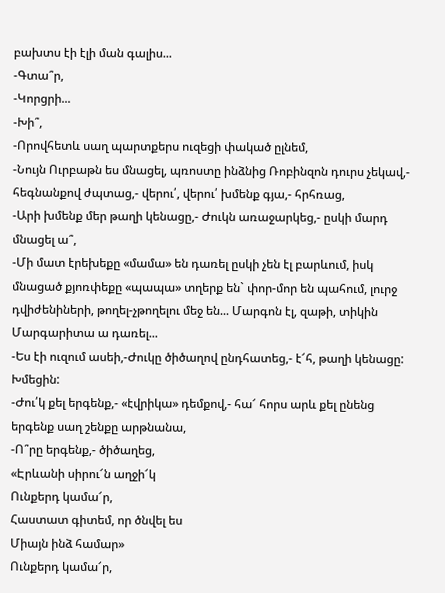բախտս էի էլի ման գալիս...
-Գտա՞ր,
-Կորցրի...
-Խի՞,
-Որովհետև սաղ պարտքերս ուզեցի փակած ըլնեմ,
-Նույն Ուրբաթն ես մնացել, պռոստը ինձնից Ռոբինզոն դուրս չեկավ,- հեգնանքով ժպտաց,- վերու՛, վերու՛ խմենք գյա,- հրհռաց,
-Արի խմենք մեր թաղի կենացը,- Ժուկն առաջարկեց,- ըսկի մարդ մնացել ա՞,
-Մի մատ էրեխեքը «մամա» են դառել ըսկի չեն էլ բարևում, իսկ մնացած քյոռփեքը «պապա» տղերք են` փոր-մոր են պահում, լուրջ դվիժենիների, թողել-չթողելու մեջ են... Մարգոն էլ, զաթի, տիկին Մարգարիտա ա դառել...
-Ես էի ուզում ասեի,-Ժուկը ծիծաղով ընդհատեց,- է՜հ, թաղի կենացը:
Խմեցին:
-Ժու՛կ քել երգենք,- «էվրիկա» դեմքով,- հա՜ հորս արև քել ընենց երգենք սաղ շենքը արթնանա,
-Ո՞րը երգենք,- ծիծաղեց,
«Էրևանի սիրու՜ն աղջի՜կ
Ունքերդ կամա՜ր,
Հաստատ գիտեմ, որ ծնվել ես
Միայն ինձ համար»
Ունքերդ կամա՜ր,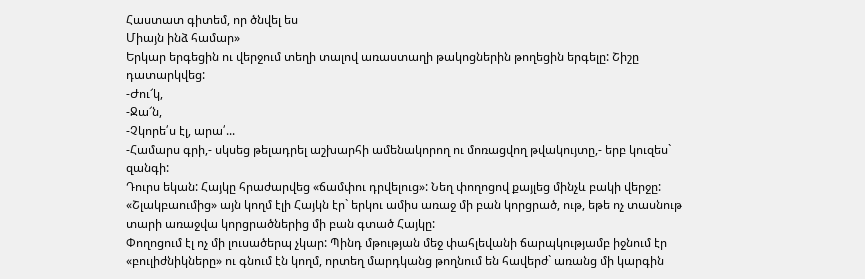Հաստատ գիտեմ, որ ծնվել ես
Միայն ինձ համար»
Երկար երգեցին ու վերջում տեղի տալով առաստաղի թակոցներին թողեցին երգելը: Շիշը դատարկվեց:
-Ժու՜կ,
-Ջա՜ն,
-Չկորե՛ս էլ, արա՛...
-Համարս գրի,- սկսեց թելադրել աշխարհի ամենակորող ու մոռացվող թվակույտը,- երբ կուզես` զանգի:
Դուրս եկան: Հայկը հրաժարվեց «ճամփու դրվելուց»: Նեղ փողոցով քայլեց մինչև բակի վերջը: «Շլակբաումից» այն կողմ էլի Հայկն էր` երկու ամիս առաջ մի բան կորցրած, ութ, եթե ոչ տասնութ տարի առաջվա կորցրածներից մի բան գտած Հայկը:
Փողոցում էլ ոչ մի լուսածերպ չկար: Պինդ մթության մեջ փահլեվանի ճարպկությամբ իջնում էր «բուլիժնիկները» ու գնում էն կողմ, որտեղ մարդկանց թողնում են հավերժ` առանց մի կարգին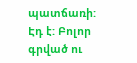պատճառի:
Էդ է: Բոլոր գրված ու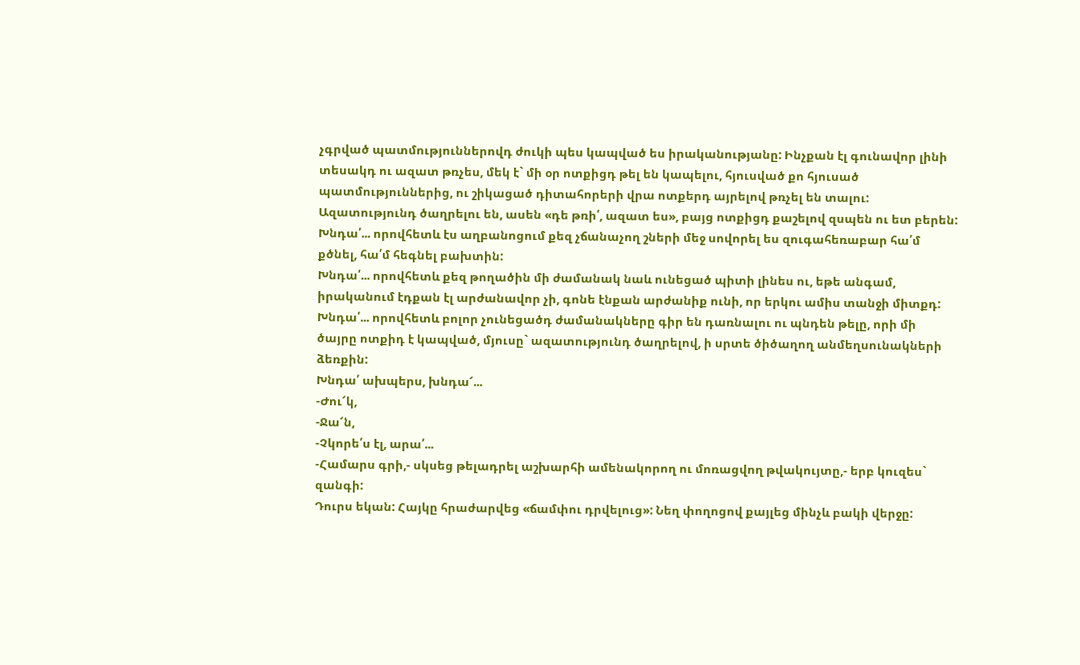չգրված պատմություններովդ ժուկի պես կապված ես իրականությանը: Ինչքան էլ գունավոր լինի տեսակդ ու ազատ թռչես, մեկ է` մի օր ոտքիցդ թել են կապելու, հյուսված քո հյուսած պատմություններից, ու շիկացած դիտահորերի վրա ոտքերդ այրելով թռչել են տալու: Ազատությունդ ծաղրելու են, ասեն «դե թռի՛, ազատ ես», բայց ոտքիցդ քաշելով զսպեն ու ետ բերեն:
Խնդա՛... որովհետև էս աղբանոցում քեզ չճանաչող շների մեջ սովորել ես զուգահեռաբար հա՛մ քծնել, հա՛մ հեգնել բախտին:
Խնդա՛... որովհետև քեզ թողածին մի ժամանակ նաև ունեցած պիտի լինես ու, եթե անգամ, իրականում էդքան էլ արժանավոր չի, գոնե էնքան արժանիք ունի, որ երկու ամիս տանջի միտքդ:
Խնդա՛... որովհետև բոլոր չունեցածդ ժամանակները գիր են դառնալու ու պնդեն թելը, որի մի ծայրը ոտքիդ է կապված, մյուսը` ազատությունդ ծաղրելով, ի սրտե ծիծաղող անմեղսունակների ձեռքին:
Խնդա՛ ախպերս, խնդա՜...
-Ժու՜կ,
-Ջա՜ն,
-Չկորե՛ս էլ, արա՛...
-Համարս գրի,- սկսեց թելադրել աշխարհի ամենակորող ու մոռացվող թվակույտը,- երբ կուզես` զանգի:
Դուրս եկան: Հայկը հրաժարվեց «ճամփու դրվելուց»: Նեղ փողոցով քայլեց մինչև բակի վերջը: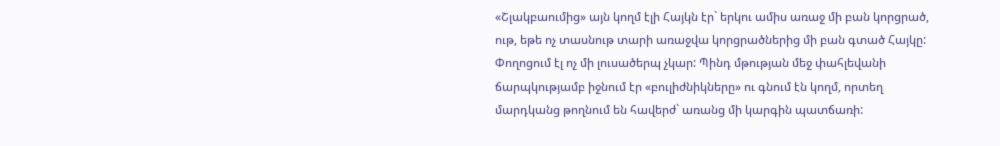«Շլակբաումից» այն կողմ էլի Հայկն էր` երկու ամիս առաջ մի բան կորցրած, ութ, եթե ոչ տասնութ տարի առաջվա կորցրածներից մի բան գտած Հայկը:
Փողոցում էլ ոչ մի լուսածերպ չկար: Պինդ մթության մեջ փահլեվանի ճարպկությամբ իջնում էր «բուլիժնիկները» ու գնում էն կողմ, որտեղ մարդկանց թողնում են հավերժ` առանց մի կարգին պատճառի: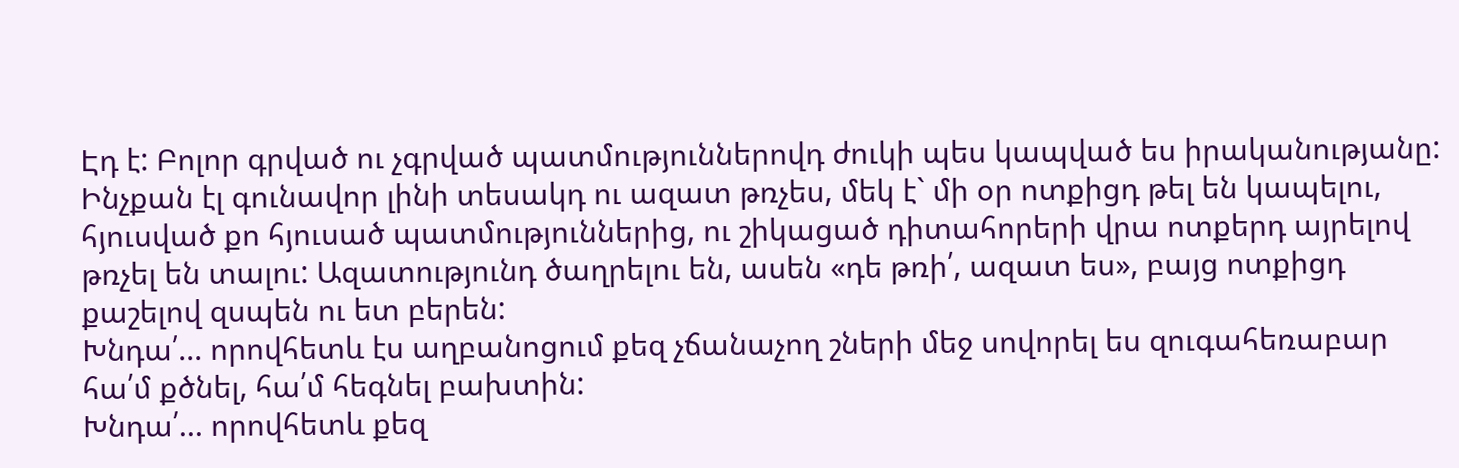Էդ է: Բոլոր գրված ու չգրված պատմություններովդ ժուկի պես կապված ես իրականությանը: Ինչքան էլ գունավոր լինի տեսակդ ու ազատ թռչես, մեկ է` մի օր ոտքիցդ թել են կապելու, հյուսված քո հյուսած պատմություններից, ու շիկացած դիտահորերի վրա ոտքերդ այրելով թռչել են տալու: Ազատությունդ ծաղրելու են, ասեն «դե թռի՛, ազատ ես», բայց ոտքիցդ քաշելով զսպեն ու ետ բերեն:
Խնդա՛... որովհետև էս աղբանոցում քեզ չճանաչող շների մեջ սովորել ես զուգահեռաբար հա՛մ քծնել, հա՛մ հեգնել բախտին:
Խնդա՛... որովհետև քեզ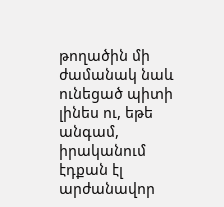թողածին մի ժամանակ նաև ունեցած պիտի լինես ու, եթե անգամ, իրականում էդքան էլ արժանավոր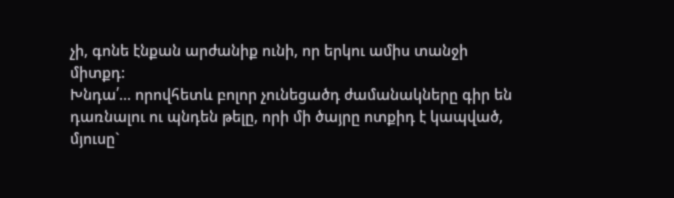չի, գոնե էնքան արժանիք ունի, որ երկու ամիս տանջի միտքդ:
Խնդա՛... որովհետև բոլոր չունեցածդ ժամանակները գիր են դառնալու ու պնդեն թելը, որի մի ծայրը ոտքիդ է կապված, մյուսը`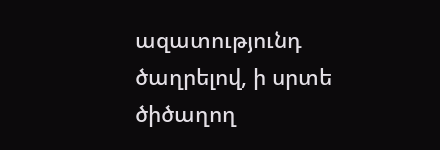ազատությունդ ծաղրելով, ի սրտե ծիծաղող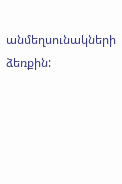անմեղսունակների ձեռքին: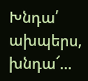Խնդա՛ ախպերս, խնդա՜...